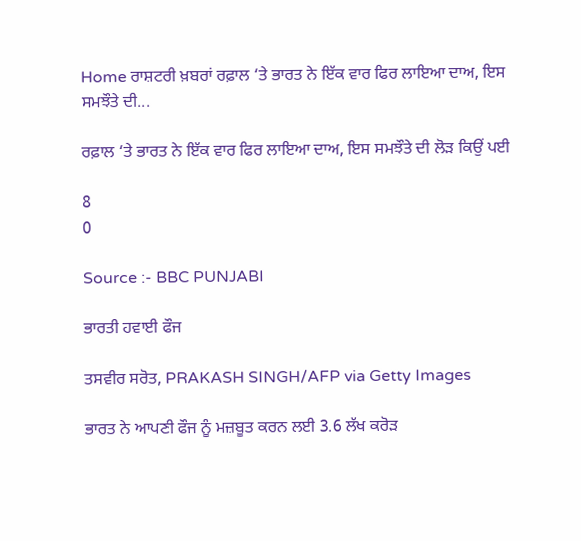Home ਰਾਸ਼ਟਰੀ ਖ਼ਬਰਾਂ ਰਫ਼ਾਲ ‘ਤੇ ਭਾਰਤ ਨੇ ਇੱਕ ਵਾਰ ਫਿਰ ਲਾਇਆ ਦਾਅ, ਇਸ ਸਮਝੌਤੇ ਦੀ...

ਰਫ਼ਾਲ ‘ਤੇ ਭਾਰਤ ਨੇ ਇੱਕ ਵਾਰ ਫਿਰ ਲਾਇਆ ਦਾਅ, ਇਸ ਸਮਝੌਤੇ ਦੀ ਲੋੜ ਕਿਉਂ ਪਈ

8
0

Source :- BBC PUNJABI

ਭਾਰਤੀ ਹਵਾਈ ਫੌਜ

ਤਸਵੀਰ ਸਰੋਤ, PRAKASH SINGH/AFP via Getty Images

ਭਾਰਤ ਨੇ ਆਪਣੀ ਫੌਜ ਨੂੰ ਮਜ਼ਬੂਤ ਕਰਨ ਲਈ 3.6 ਲੱਖ ਕਰੋੜ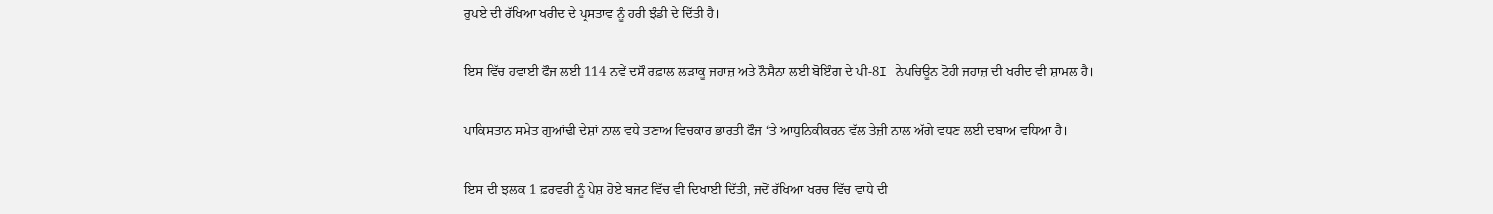ਰੁਪਏ ਦੀ ਰੱਖਿਆ ਖਰੀਦ ਦੇ ਪ੍ਰਸਤਾਵ ਨੂੰ ਹਰੀ ਝੰਡੀ ਦੇ ਦਿੱਤੀ ਹੈ।

ਇਸ ਵਿੱਚ ਹਵਾਈ ਫੌਜ ਲਈ 114 ਨਵੇਂ ਦਸੌ ਰਫ਼ਾਲ ਲੜਾਕੂ ਜਹਾਜ਼ ਅਤੇ ਨੌਸੈਨਾ ਲਈ ਬੋਇੰਗ ਦੇ ਪੀ-8I ਨੇਪਚਿਊਨ ਟੋਹੀ ਜਹਾਜ਼ ਦੀ ਖਰੀਦ ਵੀ ਸ਼ਾਮਲ ਹੈ।

ਪਾਕਿਸਤਾਨ ਸਮੇਤ ਗੁਆਂਢੀ ਦੇਸ਼ਾਂ ਨਾਲ ਵਧੇ ਤਣਾਅ ਵਿਚਕਾਰ ਭਾਰਤੀ ਫੌਜ ‘ਤੇ ਆਧੁਨਿਕੀਕਰਨ ਵੱਲ ਤੇਜ਼ੀ ਨਾਲ ਅੱਗੇ ਵਧਣ ਲਈ ਦਬਾਅ ਵਧਿਆ ਹੈ।

ਇਸ ਦੀ ਝਲਕ 1 ਫ਼ਰਵਰੀ ਨੂੰ ਪੇਸ਼ ਹੋਏ ਬਜਟ ਵਿੱਚ ਵੀ ਦਿਖਾਈ ਦਿੱਤੀ, ਜਦੋਂ ਰੱਖਿਆ ਖਰਚ ਵਿੱਚ ਵਾਧੇ ਦੀ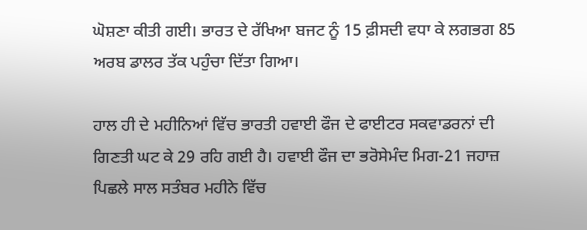ਘੋਸ਼ਣਾ ਕੀਤੀ ਗਈ। ਭਾਰਤ ਦੇ ਰੱਖਿਆ ਬਜਟ ਨੂੰ 15 ਫ਼ੀਸਦੀ ਵਧਾ ਕੇ ਲਗਭਗ 85 ਅਰਬ ਡਾਲਰ ਤੱਕ ਪਹੁੰਚਾ ਦਿੱਤਾ ਗਿਆ।

ਹਾਲ ਹੀ ਦੇ ਮਹੀਨਿਆਂ ਵਿੱਚ ਭਾਰਤੀ ਹਵਾਈ ਫੌਜ ਦੇ ਫਾਈਟਰ ਸਕਵਾਡਰਨਾਂ ਦੀ ਗਿਣਤੀ ਘਟ ਕੇ 29 ਰਹਿ ਗਈ ਹੈ। ਹਵਾਈ ਫੌਜ ਦਾ ਭਰੋਸੇਮੰਦ ਮਿਗ-21 ਜਹਾਜ਼ ਪਿਛਲੇ ਸਾਲ ਸਤੰਬਰ ਮਹੀਨੇ ਵਿੱਚ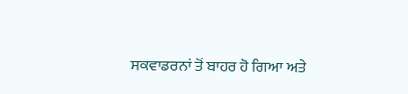ਸਕਵਾਡਰਨਾਂ ਤੋਂ ਬਾਹਰ ਹੋ ਗਿਆ ਅਤੇ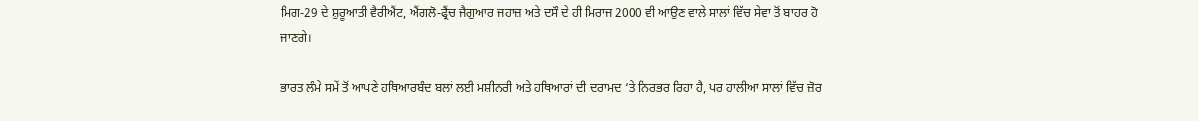ਮਿਗ-29 ਦੇ ਸ਼ੁਰੂਆਤੀ ਵੈਰੀਐਂਟ, ਐਂਗਲੋ-ਫ੍ਰੈਂਚ ਜੈਗੁਆਰ ਜਹਾਜ਼ ਅਤੇ ਦਸੌ ਦੇ ਹੀ ਮਿਰਾਜ 2000 ਵੀ ਆਉਣ ਵਾਲੇ ਸਾਲਾਂ ਵਿੱਚ ਸੇਵਾ ਤੋਂ ਬਾਹਰ ਹੋ ਜਾਣਗੇ।

ਭਾਰਤ ਲੰਮੇ ਸਮੇਂ ਤੋਂ ਆਪਣੇ ਹਥਿਆਰਬੰਦ ਬਲਾਂ ਲਈ ਮਸ਼ੀਨਰੀ ਅਤੇ ਹਥਿਆਰਾਂ ਦੀ ਦਰਾਮਦ ‘ਤੇ ਨਿਰਭਰ ਰਿਹਾ ਹੈ, ਪਰ ਹਾਲੀਆ ਸਾਲਾਂ ਵਿੱਚ ਜ਼ੋਰ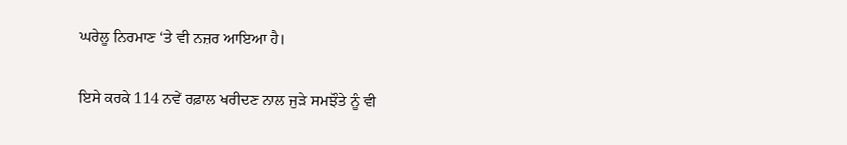ਘਰੇਲੂ ਨਿਰਮਾਣ ‘ਤੇ ਵੀ ਨਜ਼ਰ ਆਇਆ ਹੈ।

ਇਸੇ ਕਰਕੇ 114 ਨਵੇਂ ਰਫ਼ਾਲ ਖਰੀਦਣ ਨਾਲ ਜੁੜੇ ਸਮਝੌਤੇ ਨੂੰ ਵੀ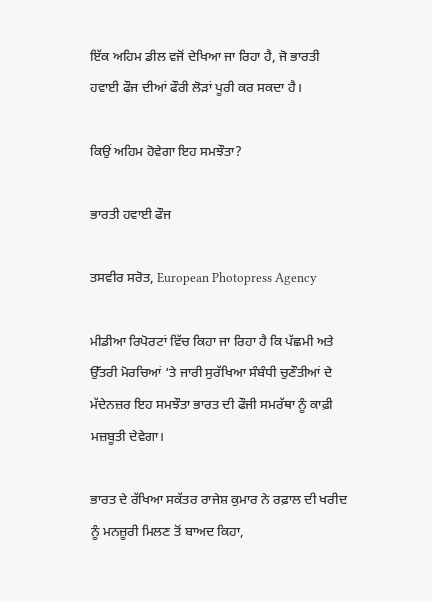ਇੱਕ ਅਹਿਮ ਡੀਲ ਵਜੋਂ ਦੇਖਿਆ ਜਾ ਰਿਹਾ ਹੈ, ਜੋ ਭਾਰਤੀ ਹਵਾਈ ਫੌਜ ਦੀਆਂ ਫੌਰੀ ਲੋੜਾਂ ਪੂਰੀ ਕਰ ਸਕਦਾ ਹੈ।

ਕਿਉਂ ਅਹਿਮ ਹੋਵੇਗਾ ਇਹ ਸਮਝੌਤਾ?

ਭਾਰਤੀ ਹਵਾਈ ਫੌਜ

ਤਸਵੀਰ ਸਰੋਤ, European Photopress Agency

ਮੀਡੀਆ ਰਿਪੋਰਟਾਂ ਵਿੱਚ ਕਿਹਾ ਜਾ ਰਿਹਾ ਹੈ ਕਿ ਪੱਛਮੀ ਅਤੇ ਉੱਤਰੀ ਮੋਰਚਿਆਂ ‘ਤੇ ਜਾਰੀ ਸੁਰੱਖਿਆ ਸੰਬੰਧੀ ਚੁਣੌਤੀਆਂ ਦੇ ਮੱਦੇਨਜ਼ਰ ਇਹ ਸਮਝੌਤਾ ਭਾਰਤ ਦੀ ਫੌਜੀ ਸਮਰੱਥਾ ਨੂੰ ਕਾਫ਼ੀ ਮਜ਼ਬੂਤੀ ਦੇਵੇਗਾ।

ਭਾਰਤ ਦੇ ਰੱਖਿਆ ਸਕੱਤਰ ਰਾਜੇਸ਼ ਕੁਮਾਰ ਨੇ ਰਫ਼ਾਲ ਦੀ ਖਰੀਦ ਨੂੰ ਮਨਜ਼ੂਰੀ ਮਿਲਣ ਤੋਂ ਬਾਅਦ ਕਿਹਾ,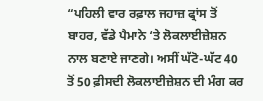“ਪਹਿਲੀ ਵਾਰ ਰਫ਼ਾਲ ਜਹਾਜ਼ ਫ੍ਰਾਂਸ ਤੋਂ ਬਾਹਰ, ਵੱਡੇ ਪੈਮਾਨੇ ‘ਤੇ ਲੋਕਲਾਈਜ਼ੇਸ਼ਨ ਨਾਲ ਬਣਾਏ ਜਾਣਗੇ। ਅਸੀਂ ਘੱਟੋ-ਘੱਟ 40 ਤੋਂ 50 ਫ਼ੀਸਦੀ ਲੋਕਲਾਈਜ਼ੇਸ਼ਨ ਦੀ ਮੰਗ ਕਰ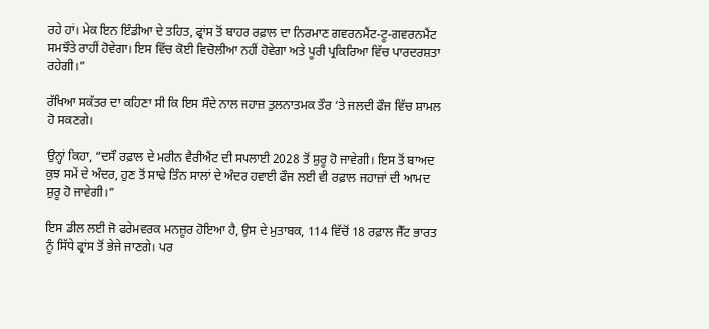ਰਹੇ ਹਾਂ। ਮੇਕ ਇਨ ਇੰਡੀਆ ਦੇ ਤਹਿਤ, ਫ੍ਰਾਂਸ ਤੋਂ ਬਾਹਰ ਰਫ਼ਾਲ ਦਾ ਨਿਰਮਾਣ ਗਵਰਨਮੈਂਟ-ਟੂ-ਗਵਰਨਮੈਂਟ ਸਮਝੌਤੇ ਰਾਹੀਂ ਹੋਵੇਗਾ। ਇਸ ਵਿੱਚ ਕੋਈ ਵਿਚੋਲੀਆ ਨਹੀਂ ਹੋਵੇਗਾ ਅਤੇ ਪੂਰੀ ਪ੍ਰਕਿਰਿਆ ਵਿੱਚ ਪਾਰਦਰਸ਼ਤਾ ਰਹੇਗੀ।”

ਰੱਖਿਆ ਸਕੱਤਰ ਦਾ ਕਹਿਣਾ ਸੀ ਕਿ ਇਸ ਸੌਦੇ ਨਾਲ ਜਹਾਜ਼ ਤੁਲਨਾਤਮਕ ਤੌਰ ‘ਤੇ ਜਲਦੀ ਫੌਜ ਵਿੱਚ ਸ਼ਾਮਲ ਹੋ ਸਕਣਗੇ।

ਉਨ੍ਹਾਂ ਕਿਹਾ, “ਦਸੌ ਰਫ਼ਾਲ ਦੇ ਮਰੀਨ ਵੈਰੀਐਂਟ ਦੀ ਸਪਲਾਈ 2028 ਤੋਂ ਸ਼ੁਰੂ ਹੋ ਜਾਵੇਗੀ। ਇਸ ਤੋਂ ਬਾਅਦ ਕੁਝ ਸਮੇਂ ਦੇ ਅੰਦਰ, ਹੁਣ ਤੋਂ ਸਾਢੇ ਤਿੰਨ ਸਾਲਾਂ ਦੇ ਅੰਦਰ ਹਵਾਈ ਫੌਜ ਲਈ ਵੀ ਰਫ਼ਾਲ ਜਹਾਜ਼ਾਂ ਦੀ ਆਮਦ ਸ਼ੁਰੂ ਹੋ ਜਾਵੇਗੀ।”

ਇਸ ਡੀਲ ਲਈ ਜੋ ਫਰੇਮਵਰਕ ਮਨਜ਼ੂਰ ਹੋਇਆ ਹੈ, ਉਸ ਦੇ ਮੁਤਾਬਕ, 114 ਵਿੱਚੋਂ 18 ਰਫ਼ਾਲ ਜੈੱਟ ਭਾਰਤ ਨੂੰ ਸਿੱਧੇ ਫ੍ਰਾਂਸ ਤੋਂ ਭੇਜੇ ਜਾਣਗੇ। ਪਰ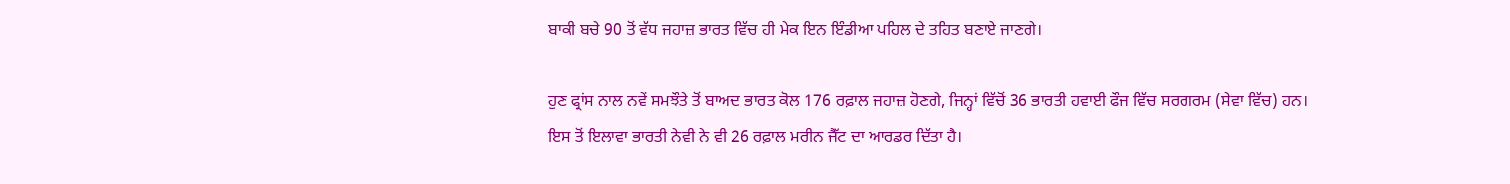ਬਾਕੀ ਬਚੇ 90 ਤੋਂ ਵੱਧ ਜਹਾਜ਼ ਭਾਰਤ ਵਿੱਚ ਹੀ ਮੇਕ ਇਨ ਇੰਡੀਆ ਪਹਿਲ ਦੇ ਤਹਿਤ ਬਣਾਏ ਜਾਣਗੇ।

ਹੁਣ ਫ੍ਰਾਂਸ ਨਾਲ ਨਵੇਂ ਸਮਝੌਤੇ ਤੋਂ ਬਾਅਦ ਭਾਰਤ ਕੋਲ 176 ਰਫ਼ਾਲ ਜਹਾਜ਼ ਹੋਣਗੇ, ਜਿਨ੍ਹਾਂ ਵਿੱਚੋਂ 36 ਭਾਰਤੀ ਹਵਾਈ ਫੌਜ ਵਿੱਚ ਸਰਗਰਮ (ਸੇਵਾ ਵਿੱਚ) ਹਨ। ਇਸ ਤੋਂ ਇਲਾਵਾ ਭਾਰਤੀ ਨੇਵੀ ਨੇ ਵੀ 26 ਰਫ਼ਾਲ ਮਰੀਨ ਜੈੱਟ ਦਾ ਆਰਡਰ ਦਿੱਤਾ ਹੈ।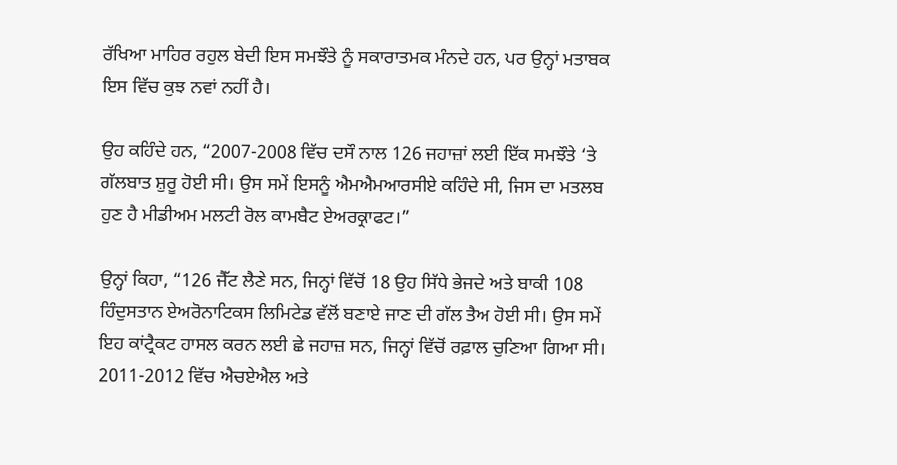ਰੱਖਿਆ ਮਾਹਿਰ ਰਹੁਲ ਬੇਦੀ ਇਸ ਸਮਝੌਤੇ ਨੂੰ ਸਕਾਰਾਤਮਕ ਮੰਨਦੇ ਹਨ, ਪਰ ਉਨ੍ਹਾਂ ਮਤਾਬਕ ਇਸ ਵਿੱਚ ਕੁਝ ਨਵਾਂ ਨਹੀਂ ਹੈ।

ਉਹ ਕਹਿੰਦੇ ਹਨ, “2007-2008 ਵਿੱਚ ਦਸੌ ਨਾਲ 126 ਜਹਾਜ਼ਾਂ ਲਈ ਇੱਕ ਸਮਝੌਤੇ ‘ਤੇ ਗੱਲਬਾਤ ਸ਼ੁਰੂ ਹੋਈ ਸੀ। ਉਸ ਸਮੇਂ ਇਸਨੂੰ ਐਮਐਮਆਰਸੀਏ ਕਹਿੰਦੇ ਸੀ, ਜਿਸ ਦਾ ਮਤਲਬ ਹੁਣ ਹੈ ਮੀਡੀਅਮ ਮਲਟੀ ਰੋਲ ਕਾਮਬੈਟ ਏਅਰਕ੍ਰਾਫਟ।”

ਉਨ੍ਹਾਂ ਕਿਹਾ, “126 ਜੈੱਟ ਲੈਣੇ ਸਨ, ਜਿਨ੍ਹਾਂ ਵਿੱਚੋਂ 18 ਉਹ ਸਿੱਧੇ ਭੇਜਦੇ ਅਤੇ ਬਾਕੀ 108 ਹਿੰਦੁਸਤਾਨ ਏਅਰੋਨਾਟਿਕਸ ਲਿਮਿਟੇਡ ਵੱਲੋਂ ਬਣਾਏ ਜਾਣ ਦੀ ਗੱਲ ਤੈਅ ਹੋਈ ਸੀ। ਉਸ ਸਮੇਂ ਇਹ ਕਾਂਟ੍ਰੈਕਟ ਹਾਸਲ ਕਰਨ ਲਈ ਛੇ ਜਹਾਜ਼ ਸਨ, ਜਿਨ੍ਹਾਂ ਵਿੱਚੋਂ ਰਫ਼ਾਲ ਚੁਣਿਆ ਗਿਆ ਸੀ। 2011-2012 ਵਿੱਚ ਐਚਏਐਲ ਅਤੇ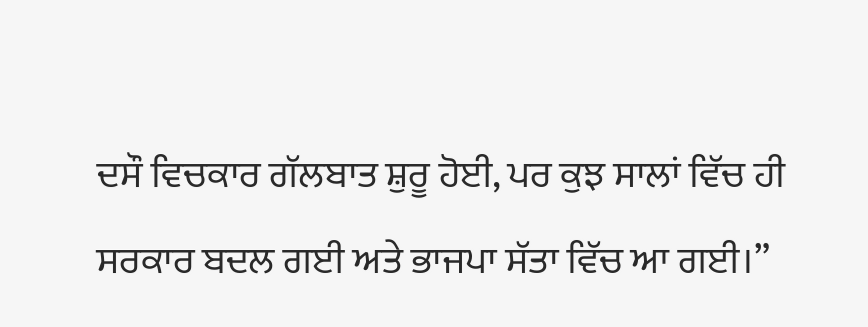ਦਸੌ ਵਿਚਕਾਰ ਗੱਲਬਾਤ ਸ਼ੁਰੂ ਹੋਈ, ਪਰ ਕੁਝ ਸਾਲਾਂ ਵਿੱਚ ਹੀ ਸਰਕਾਰ ਬਦਲ ਗਈ ਅਤੇ ਭਾਜਪਾ ਸੱਤਾ ਵਿੱਚ ਆ ਗਈ।”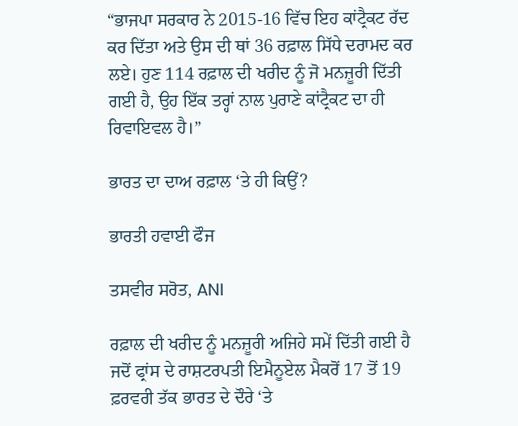“ਭਾਜਪਾ ਸਰਕਾਰ ਨੇ 2015-16 ਵਿੱਚ ਇਹ ਕਾਂਟ੍ਰੈਕਟ ਰੱਦ ਕਰ ਦਿੱਤਾ ਅਤੇ ਉਸ ਦੀ ਥਾਂ 36 ਰਫ਼ਾਲ ਸਿੱਧੇ ਦਰਾਮਦ ਕਰ ਲਏ। ਹੁਣ 114 ਰਫ਼ਾਲ ਦੀ ਖਰੀਦ ਨੂੰ ਜੋ ਮਨਜ਼ੂਰੀ ਦਿੱਤੀ ਗਈ ਹੈ, ਉਹ ਇੱਕ ਤਰ੍ਹਾਂ ਨਾਲ ਪੁਰਾਣੇ ਕਾਂਟ੍ਰੈਕਟ ਦਾ ਹੀ ਰਿਵਾਇਵਲ ਹੈ।”

ਭਾਰਤ ਦਾ ਦਾਅ ਰਫ਼ਾਲ ‘ਤੇ ਹੀ ਕਿਉਂ?

ਭਾਰਤੀ ਹਵਾਈ ਫੌਜ

ਤਸਵੀਰ ਸਰੋਤ, ANI

ਰਫ਼ਾਲ ਦੀ ਖਰੀਦ ਨੂੰ ਮਨਜ਼ੂਰੀ ਅਜਿਹੇ ਸਮੇਂ ਦਿੱਤੀ ਗਈ ਹੈ ਜਦੋਂ ਫ੍ਰਾਂਸ ਦੇ ਰਾਸ਼ਟਰਪਤੀ ਇਮੈਨੂਏਲ ਮੈਕਰੋਂ 17 ਤੋਂ 19 ਫ਼ਰਵਰੀ ਤੱਕ ਭਾਰਤ ਦੇ ਦੌਰੇ ‘ਤੇ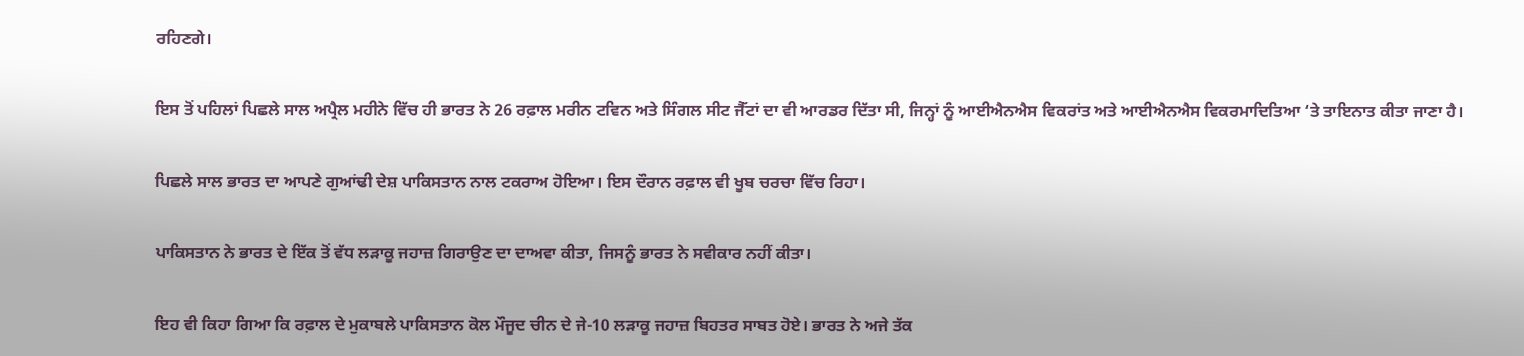ਰਹਿਣਗੇ।

ਇਸ ਤੋਂ ਪਹਿਲਾਂ ਪਿਛਲੇ ਸਾਲ ਅਪ੍ਰੈਲ ਮਹੀਨੇ ਵਿੱਚ ਹੀ ਭਾਰਤ ਨੇ 26 ਰਫ਼ਾਲ ਮਰੀਨ ਟਵਿਨ ਅਤੇ ਸਿੰਗਲ ਸੀਟ ਜੈੱਟਾਂ ਦਾ ਵੀ ਆਰਡਰ ਦਿੱਤਾ ਸੀ, ਜਿਨ੍ਹਾਂ ਨੂੰ ਆਈਐਨਐਸ ਵਿਕਰਾਂਤ ਅਤੇ ਆਈਐਨਐਸ ਵਿਕਰਮਾਦਿਤਿਆ ‘ਤੇ ਤਾਇਨਾਤ ਕੀਤਾ ਜਾਣਾ ਹੈ।

ਪਿਛਲੇ ਸਾਲ ਭਾਰਤ ਦਾ ਆਪਣੇ ਗੁਆਂਢੀ ਦੇਸ਼ ਪਾਕਿਸਤਾਨ ਨਾਲ ਟਕਰਾਅ ਹੋਇਆ। ਇਸ ਦੌਰਾਨ ਰਫ਼ਾਲ ਵੀ ਖੂਬ ਚਰਚਾ ਵਿੱਚ ਰਿਹਾ।

ਪਾਕਿਸਤਾਨ ਨੇ ਭਾਰਤ ਦੇ ਇੱਕ ਤੋਂ ਵੱਧ ਲੜਾਕੂ ਜਹਾਜ਼ ਗਿਰਾਉਣ ਦਾ ਦਾਅਵਾ ਕੀਤਾ, ਜਿਸਨੂੰ ਭਾਰਤ ਨੇ ਸਵੀਕਾਰ ਨਹੀਂ ਕੀਤਾ।

ਇਹ ਵੀ ਕਿਹਾ ਗਿਆ ਕਿ ਰਫ਼ਾਲ ਦੇ ਮੁਕਾਬਲੇ ਪਾਕਿਸਤਾਨ ਕੋਲ ਮੌਜੂਦ ਚੀਨ ਦੇ ਜੇ-10 ਲੜਾਕੂ ਜਹਾਜ਼ ਬਿਹਤਰ ਸਾਬਤ ਹੋਏ। ਭਾਰਤ ਨੇ ਅਜੇ ਤੱਕ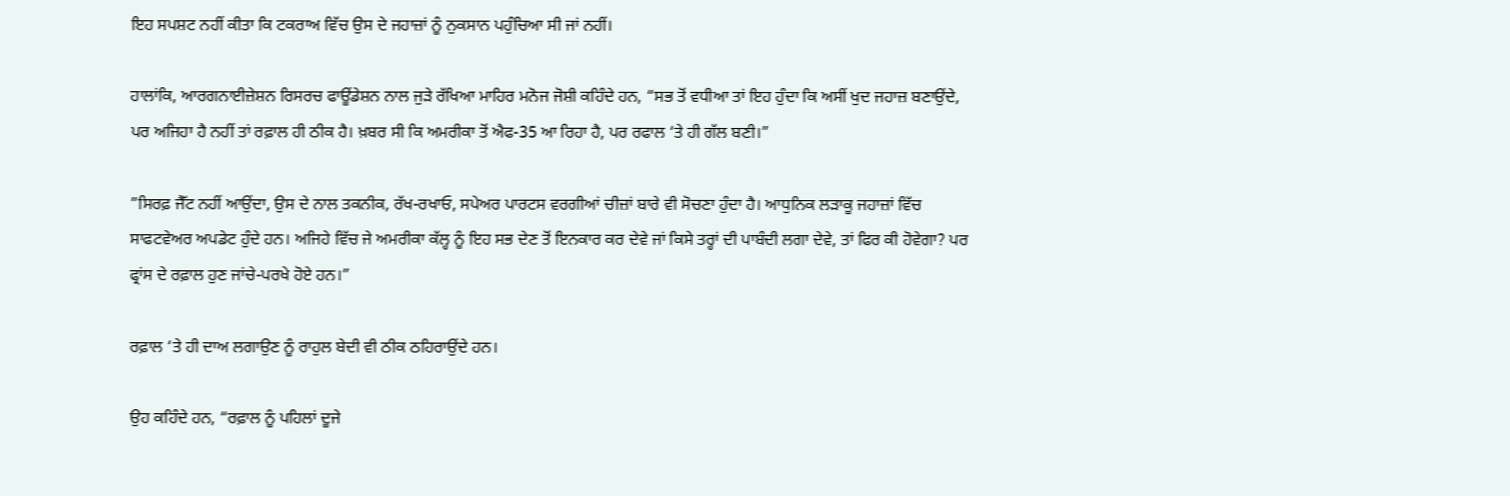ਇਹ ਸਪਸ਼ਟ ਨਹੀਂ ਕੀਤਾ ਕਿ ਟਕਰਾਅ ਵਿੱਚ ਉਸ ਦੇ ਜਹਾਜ਼ਾਂ ਨੂੰ ਨੁਕਸਾਨ ਪਹੁੰਚਿਆ ਸੀ ਜਾਂ ਨਹੀਂ।

ਹਾਲਾਂਕਿ, ਆਰਗਨਾਈਜ਼ੇਸ਼ਨ ਰਿਸਰਚ ਫਾਊਂਡੇਸ਼ਨ ਨਾਲ ਜੁੜੇ ਰੱਖਿਆ ਮਾਹਿਰ ਮਨੋਜ ਜੋਸ਼ੀ ਕਹਿੰਦੇ ਹਨ, “ਸਭ ਤੋਂ ਵਧੀਆ ਤਾਂ ਇਹ ਹੁੰਦਾ ਕਿ ਅਸੀਂ ਖੁਦ ਜਹਾਜ਼ ਬਣਾਉਂਦੇ, ਪਰ ਅਜਿਹਾ ਹੈ ਨਹੀਂ ਤਾਂ ਰਫ਼ਾਲ ਹੀ ਠੀਕ ਹੈ। ਖ਼ਬਰ ਸੀ ਕਿ ਅਮਰੀਕਾ ਤੋਂ ਐਫ-35 ਆ ਰਿਹਾ ਹੈ, ਪਰ ਰਫਾਲ ‘ਤੇ ਹੀ ਗੱਲ ਬਣੀ।”

”ਸਿਰਫ਼ ਜੈੱਟ ਨਹੀਂ ਆਉਂਦਾ, ਉਸ ਦੇ ਨਾਲ ਤਕਨੀਕ, ਰੱਖ-ਰਖਾਓ, ਸਪੇਅਰ ਪਾਰਟਸ ਵਰਗੀਆਂ ਚੀਜ਼ਾਂ ਬਾਰੇ ਵੀ ਸੋਚਣਾ ਹੁੰਦਾ ਹੈ। ਆਧੁਨਿਕ ਲੜਾਕੂ ਜਹਾਜ਼ਾਂ ਵਿੱਚ ਸਾਫਟਵੇਅਰ ਅਪਡੇਟ ਹੁੰਦੇ ਹਨ। ਅਜਿਹੇ ਵਿੱਚ ਜੇ ਅਮਰੀਕਾ ਕੱਲ੍ਹ ਨੂੰ ਇਹ ਸਭ ਦੇਣ ਤੋਂ ਇਨਕਾਰ ਕਰ ਦੇਵੇ ਜਾਂ ਕਿਸੇ ਤਰ੍ਹਾਂ ਦੀ ਪਾਬੰਦੀ ਲਗਾ ਦੇਵੇ, ਤਾਂ ਫਿਰ ਕੀ ਹੋਵੇਗਾ? ਪਰ ਫ੍ਰਾਂਸ ਦੇ ਰਫ਼ਾਲ ਹੁਣ ਜਾਂਚੇ-ਪਰਖੇ ਹੋਏ ਹਨ।”

ਰਫ਼ਾਲ ‘ਤੇ ਹੀ ਦਾਅ ਲਗਾਉਣ ਨੂੰ ਰਾਹੁਲ ਬੇਦੀ ਵੀ ਠੀਕ ਠਹਿਰਾਉਂਦੇ ਹਨ।

ਉਹ ਕਹਿੰਦੇ ਹਨ, “ਰਫ਼ਾਲ ਨੂੰ ਪਹਿਲਾਂ ਦੂਜੇ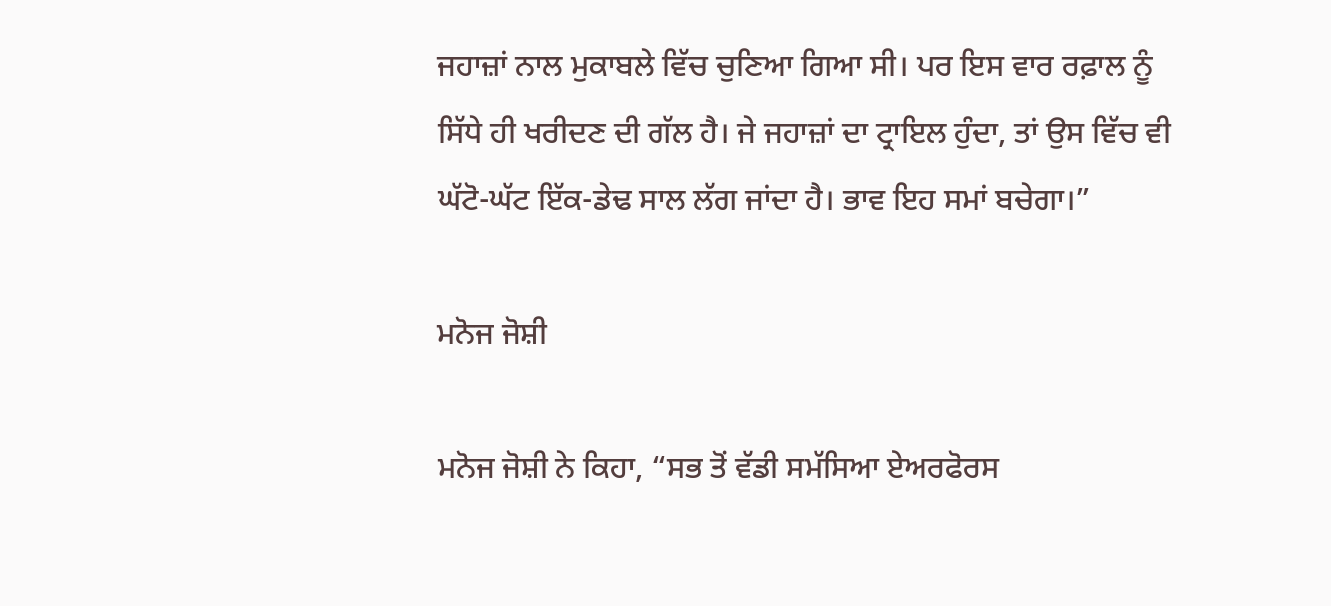ਜਹਾਜ਼ਾਂ ਨਾਲ ਮੁਕਾਬਲੇ ਵਿੱਚ ਚੁਣਿਆ ਗਿਆ ਸੀ। ਪਰ ਇਸ ਵਾਰ ਰਫ਼ਾਲ ਨੂੰ ਸਿੱਧੇ ਹੀ ਖਰੀਦਣ ਦੀ ਗੱਲ ਹੈ। ਜੇ ਜਹਾਜ਼ਾਂ ਦਾ ਟ੍ਰਾਇਲ ਹੁੰਦਾ, ਤਾਂ ਉਸ ਵਿੱਚ ਵੀ ਘੱਟੋ-ਘੱਟ ਇੱਕ-ਡੇਢ ਸਾਲ ਲੱਗ ਜਾਂਦਾ ਹੈ। ਭਾਵ ਇਹ ਸਮਾਂ ਬਚੇਗਾ।”

ਮਨੋਜ ਜੋਸ਼ੀ

ਮਨੋਜ ਜੋਸ਼ੀ ਨੇ ਕਿਹਾ, “ਸਭ ਤੋਂ ਵੱਡੀ ਸਮੱਸਿਆ ਏਅਰਫੋਰਸ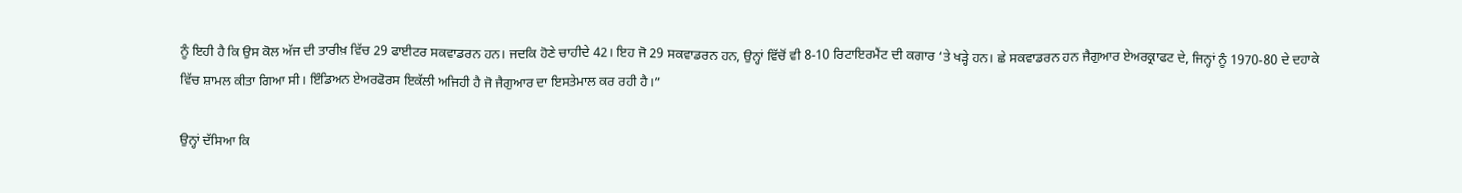ਨੂੰ ਇਹੀ ਹੈ ਕਿ ਉਸ ਕੋਲ ਅੱਜ ਦੀ ਤਾਰੀਖ਼ ਵਿੱਚ 29 ਫਾਈਟਰ ਸਕਵਾਡਰਨ ਹਨ। ਜਦਕਿ ਹੋਣੇ ਚਾਹੀਦੇ 42। ਇਹ ਜੋ 29 ਸਕਵਾਡਰਨ ਹਨ, ਉਨ੍ਹਾਂ ਵਿੱਚੋਂ ਵੀ 8-10 ਰਿਟਾਇਰਮੈਂਟ ਦੀ ਕਗਾਰ ‘ਤੇ ਖੜ੍ਹੇ ਹਨ। ਛੇ ਸਕਵਾਡਰਨ ਹਨ ਜੈਗੁਆਰ ਏਅਰਕ੍ਰਾਫਟ ਦੇ, ਜਿਨ੍ਹਾਂ ਨੂੰ 1970-80 ਦੇ ਦਹਾਕੇ ਵਿੱਚ ਸ਼ਾਮਲ ਕੀਤਾ ਗਿਆ ਸੀ। ਇੰਡਿਅਨ ਏਅਰਫੋਰਸ ਇਕੱਲੀ ਅਜਿਹੀ ਹੈ ਜੋ ਜੈਗੁਆਰ ਦਾ ਇਸਤੇਮਾਲ ਕਰ ਰਹੀ ਹੈ।”

ਉਨ੍ਹਾਂ ਦੱਸਿਆ ਕਿ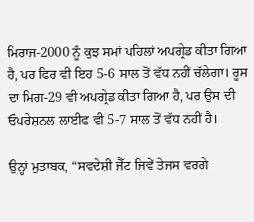ਮਿਰਾਜ-2000 ਨੂੰ ਕੁਝ ਸਮਾਂ ਪਹਿਲਾਂ ਅਪਗ੍ਰੇਡ ਕੀਤਾ ਗਿਆ ਹੈ, ਪਰ ਫਿਰ ਵੀ ਇਹ 5-6 ਸਾਲ ਤੋਂ ਵੱਧ ਨਹੀਂ ਚੱਲੇਗਾ। ਰੂਸ ਦਾ ਮਿਗ-29 ਵੀ ਅਪਗ੍ਰੇਡ ਕੀਤਾ ਗਿਆ ਹੈ, ਪਰ ਉਸ ਦੀ ਓਪਰੇਸ਼ਨਲ ਲਾਈਫ ਵੀ 5-7 ਸਾਲ ਤੋਂ ਵੱਧ ਨਹੀਂ ਹੈ।

ਉਨ੍ਹਾਂ ਮੁਤਾਬਕ, “ਸਵਦੇਸ਼ੀ ਜੈੱਟ ਜਿਵੇਂ ਤੇਜਸ ਵਰਗੇ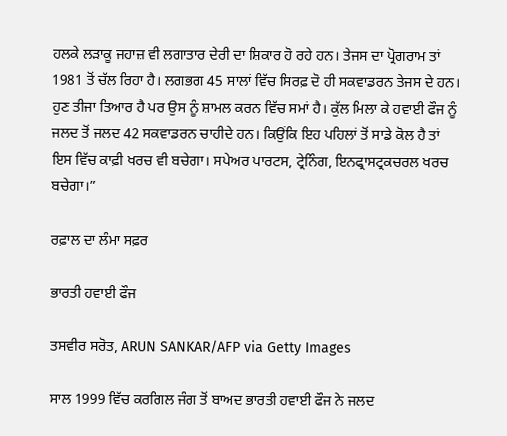ਹਲਕੇ ਲੜਾਕੂ ਜਹਾਜ਼ ਵੀ ਲਗਾਤਾਰ ਦੇਰੀ ਦਾ ਸ਼ਿਕਾਰ ਹੋ ਰਹੇ ਹਨ। ਤੇਜਸ ਦਾ ਪ੍ਰੋਗਰਾਮ ਤਾਂ 1981 ਤੋਂ ਚੱਲ ਰਿਹਾ ਹੈ। ਲਗਭਗ 45 ਸਾਲਾਂ ਵਿੱਚ ਸਿਰਫ਼ ਦੋ ਹੀ ਸਕਵਾਡਰਨ ਤੇਜਸ ਦੇ ਹਨ। ਹੁਣ ਤੀਜਾ ਤਿਆਰ ਹੈ ਪਰ ਉਸ ਨੂੰ ਸ਼ਾਮਲ ਕਰਨ ਵਿੱਚ ਸਮਾਂ ਹੈ। ਕੁੱਲ ਮਿਲਾ ਕੇ ਹਵਾਈ ਫੌਜ ਨੂੰ ਜਲਦ ਤੋਂ ਜਲਦ 42 ਸਕਵਾਡਰਨ ਚਾਹੀਦੇ ਹਨ। ਕਿਉਂਕਿ ਇਹ ਪਹਿਲਾਂ ਤੋਂ ਸਾਡੇ ਕੋਲ ਹੈ ਤਾਂ ਇਸ ਵਿੱਚ ਕਾਫ਼ੀ ਖਰਚ ਵੀ ਬਚੇਗਾ। ਸਪੇਅਰ ਪਾਰਟਸ, ਟ੍ਰੇਨਿੰਗ, ਇਨਫ੍ਰਾਸਟ੍ਰਕਚਰਲ ਖਰਚ ਬਚੇਗਾ।”

ਰਫ਼ਾਲ ਦਾ ਲੰਮਾ ਸਫ਼ਰ

ਭਾਰਤੀ ਹਵਾਈ ਫੌਜ

ਤਸਵੀਰ ਸਰੋਤ, ARUN SANKAR/AFP via Getty Images

ਸਾਲ 1999 ਵਿੱਚ ਕਰਗਿਲ ਜੰਗ ਤੋਂ ਬਾਅਦ ਭਾਰਤੀ ਹਵਾਈ ਫੌਜ ਨੇ ਜਲਦ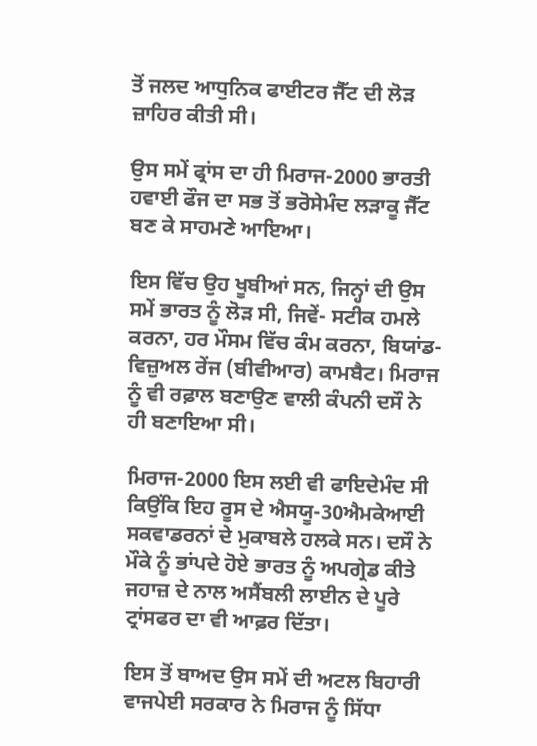ਤੋਂ ਜਲਦ ਆਧੁਨਿਕ ਫਾਈਟਰ ਜੈੱਟ ਦੀ ਲੋੜ ਜ਼ਾਹਿਰ ਕੀਤੀ ਸੀ।

ਉਸ ਸਮੇਂ ਫ੍ਰਾਂਸ ਦਾ ਹੀ ਮਿਰਾਜ-2000 ਭਾਰਤੀ ਹਵਾਈ ਫੌਜ ਦਾ ਸਭ ਤੋਂ ਭਰੋਸੇਮੰਦ ਲੜਾਕੂ ਜੈੱਟ ਬਣ ਕੇ ਸਾਹਮਣੇ ਆਇਆ।

ਇਸ ਵਿੱਚ ਉਹ ਖੂਬੀਆਂ ਸਨ, ਜਿਨ੍ਹਾਂ ਦੀ ਉਸ ਸਮੇਂ ਭਾਰਤ ਨੂੰ ਲੋੜ ਸੀ, ਜਿਵੇਂ- ਸਟੀਕ ਹਮਲੇ ਕਰਨਾ, ਹਰ ਮੌਸਮ ਵਿੱਚ ਕੰਮ ਕਰਨਾ, ਬਿਯਾਂਡ-ਵਿਜ਼ੁਅਲ ਰੇਂਜ (ਬੀਵੀਆਰ) ਕਾਮਬੈਟ। ਮਿਰਾਜ ਨੂੰ ਵੀ ਰਫ਼ਾਲ ਬਣਾਉਣ ਵਾਲੀ ਕੰਪਨੀ ਦਸੌ ਨੇ ਹੀ ਬਣਾਇਆ ਸੀ।

ਮਿਰਾਜ-2000 ਇਸ ਲਈ ਵੀ ਫਾਇਦੇਮੰਦ ਸੀ ਕਿਉਂਕਿ ਇਹ ਰੂਸ ਦੇ ਐਸਯੂ-30ਐਮਕੇਆਈ ਸਕਵਾਡਰਨਾਂ ਦੇ ਮੁਕਾਬਲੇ ਹਲਕੇ ਸਨ। ਦਸੌ ਨੇ ਮੌਕੇ ਨੂੰ ਭਾਂਪਦੇ ਹੋਏ ਭਾਰਤ ਨੂੰ ਅਪਗ੍ਰੇਡ ਕੀਤੇ ਜਹਾਜ਼ ਦੇ ਨਾਲ ਅਸੈਂਬਲੀ ਲਾਈਨ ਦੇ ਪੂਰੇ ਟ੍ਰਾਂਸਫਰ ਦਾ ਵੀ ਆਫ਼ਰ ਦਿੱਤਾ।

ਇਸ ਤੋਂ ਬਾਅਦ ਉਸ ਸਮੇਂ ਦੀ ਅਟਲ ਬਿਹਾਰੀ ਵਾਜਪੇਈ ਸਰਕਾਰ ਨੇ ਮਿਰਾਜ ਨੂੰ ਸਿੱਧਾ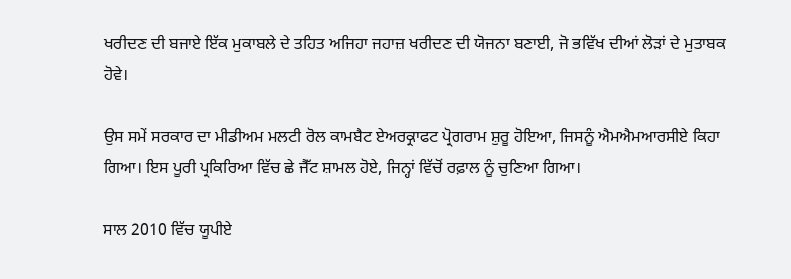ਖਰੀਦਣ ਦੀ ਬਜਾਏ ਇੱਕ ਮੁਕਾਬਲੇ ਦੇ ਤਹਿਤ ਅਜਿਹਾ ਜਹਾਜ਼ ਖਰੀਦਣ ਦੀ ਯੋਜਨਾ ਬਣਾਈ, ਜੋ ਭਵਿੱਖ ਦੀਆਂ ਲੋੜਾਂ ਦੇ ਮੁਤਾਬਕ ਹੋਵੇ।

ਉਸ ਸਮੇਂ ਸਰਕਾਰ ਦਾ ਮੀਡੀਅਮ ਮਲਟੀ ਰੋਲ ਕਾਮਬੈਟ ਏਅਰਕ੍ਰਾਫਟ ਪ੍ਰੋਗਰਾਮ ਸ਼ੁਰੂ ਹੋਇਆ, ਜਿਸਨੂੰ ਐਮਐਮਆਰਸੀਏ ਕਿਹਾ ਗਿਆ। ਇਸ ਪੂਰੀ ਪ੍ਰਕਿਰਿਆ ਵਿੱਚ ਛੇ ਜੈੱਟ ਸ਼ਾਮਲ ਹੋਏ, ਜਿਨ੍ਹਾਂ ਵਿੱਚੋਂ ਰਫ਼ਾਲ ਨੂੰ ਚੁਣਿਆ ਗਿਆ।

ਸਾਲ 2010 ਵਿੱਚ ਯੂਪੀਏ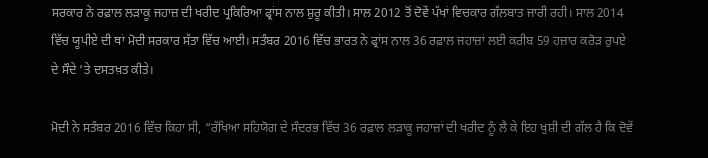ਸਰਕਾਰ ਨੇ ਰਫ਼ਾਲ ਲੜਾਕੂ ਜਹਾਜ਼ ਦੀ ਖਰੀਦ ਪ੍ਰਕਿਰਿਆ ਫ੍ਰਾਂਸ ਨਾਲ ਸ਼ੁਰੂ ਕੀਤੀ। ਸਾਲ 2012 ਤੋਂ ਦੋਵੇਂ ਪੱਖਾਂ ਵਿਚਕਾਰ ਗੱਲਬਾਤ ਜਾਰੀ ਰਹੀ। ਸਾਲ 2014 ਵਿੱਚ ਯੂਪੀਏ ਦੀ ਥਾਂ ਮੋਦੀ ਸਰਕਾਰ ਸੱਤਾ ਵਿੱਚ ਆਈ। ਸਤੰਬਰ 2016 ਵਿੱਚ ਭਾਰਤ ਨੇ ਫ੍ਰਾਂਸ ਨਾਲ 36 ਰਫ਼ਾਲ ਜਹਾਜ਼ਾਂ ਲਈ ਕਰੀਬ 59 ਹਜ਼ਾਰ ਕਰੋੜ ਰੁਪਏ ਦੇ ਸੌਦੇ ‘ਤੇ ਦਸਤਖ਼ਤ ਕੀਤੇ।

ਮੋਦੀ ਨੇ ਸਤੰਬਰ 2016 ਵਿੱਚ ਕਿਹਾ ਸੀ, “ਰੱਖਿਆ ਸਹਿਯੋਗ ਦੇ ਸੰਦਰਭ ਵਿੱਚ 36 ਰਫ਼ਾਲ ਲੜਾਕੂ ਜਹਾਜ਼ਾਂ ਦੀ ਖਰੀਦ ਨੂੰ ਲੈ ਕੇ ਇਹ ਖੁਸ਼ੀ ਦੀ ਗੱਲ ਹੈ ਕਿ ਦੋਵੇਂ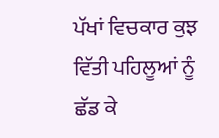ਪੱਖਾਂ ਵਿਚਕਾਰ ਕੁਝ ਵਿੱਤੀ ਪਹਿਲੂਆਂ ਨੂੰ ਛੱਡ ਕੇ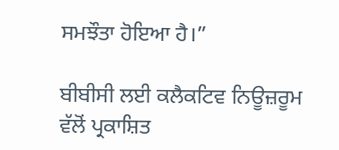ਸਮਝੌਤਾ ਹੋਇਆ ਹੈ।”

ਬੀਬੀਸੀ ਲਈ ਕਲੈਕਟਿਵ ਨਿਊਜ਼ਰੂਮ ਵੱਲੋਂ ਪ੍ਰਕਾਸ਼ਿਤ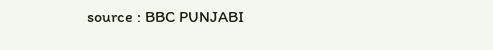source : BBC PUNJABI